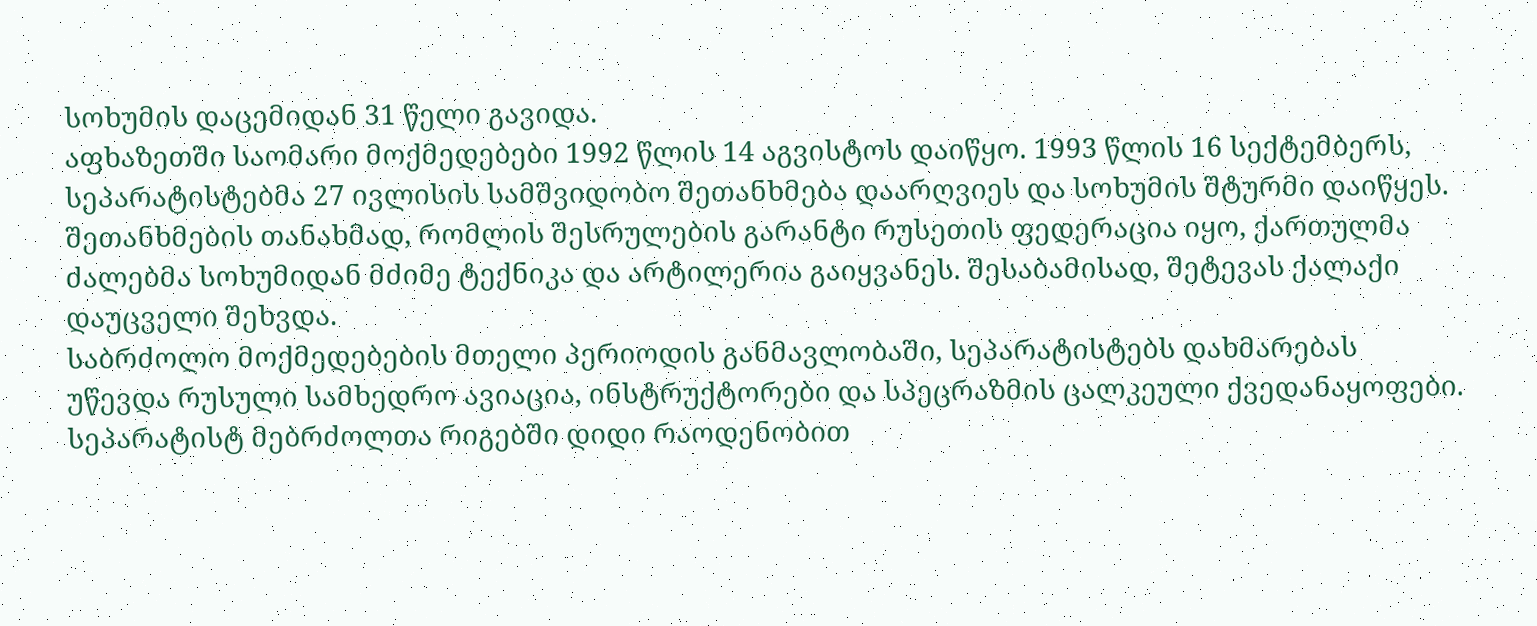სოხუმის დაცემიდან 31 წელი გავიდა.
აფხაზეთში საომარი მოქმედებები 1992 წლის 14 აგვისტოს დაიწყო. 1993 წლის 16 სექტემბერს, სეპარატისტებმა 27 ივლისის სამშვიდობო შეთანხმება დაარღვიეს და სოხუმის შტურმი დაიწყეს. შეთანხმების თანახმად, რომლის შესრულების გარანტი რუსეთის ფედერაცია იყო, ქართულმა ძალებმა სოხუმიდან მძიმე ტექნიკა და არტილერია გაიყვანეს. შესაბამისად, შეტევას ქალაქი დაუცველი შეხვდა.
საბრძოლო მოქმედებების მთელი პერიოდის განმავლობაში, სეპარატისტებს დახმარებას უწევდა რუსული სამხედრო ავიაცია, ინსტრუქტორები და სპეცრაზმის ცალკეული ქვედანაყოფები. სეპარატისტ მებრძოლთა რიგებში დიდი რაოდენობით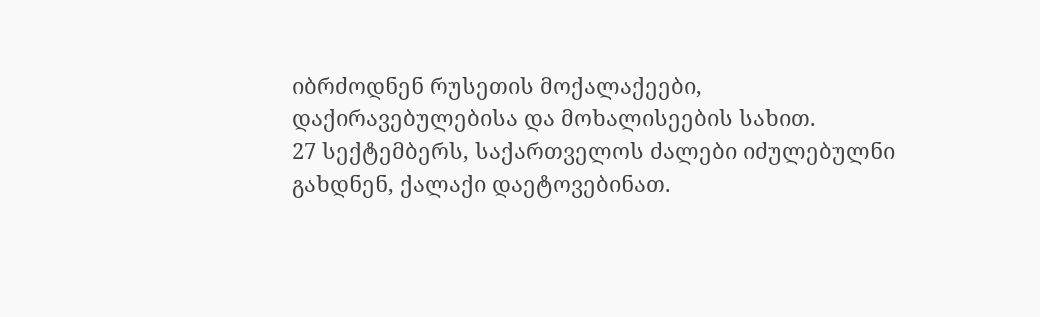იბრძოდნენ რუსეთის მოქალაქეები, დაქირავებულებისა და მოხალისეების სახით.
27 სექტემბერს, საქართველოს ძალები იძულებულნი გახდნენ, ქალაქი დაეტოვებინათ.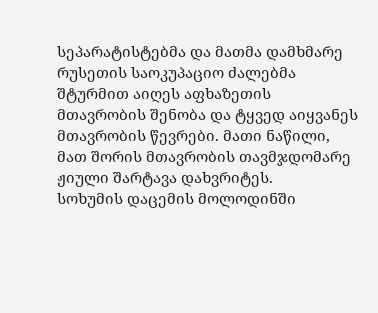სეპარატისტებმა და მათმა დამხმარე რუსეთის საოკუპაციო ძალებმა შტურმით აიღეს აფხაზეთის მთავრობის შენობა და ტყვედ აიყვანეს მთავრობის წევრები. მათი ნაწილი, მათ შორის მთავრობის თავმჯდომარე ჟიული შარტავა დახვრიტეს.
სოხუმის დაცემის მოლოდინში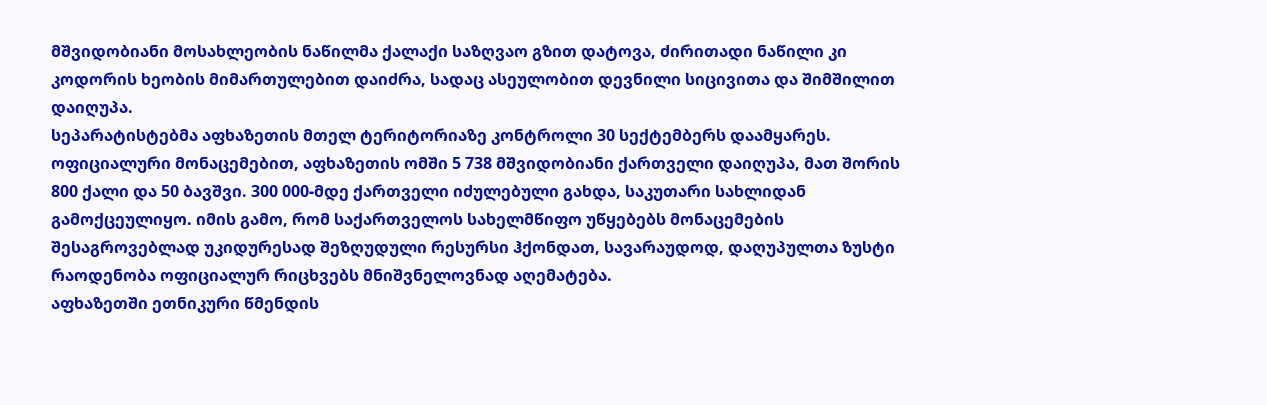მშვიდობიანი მოსახლეობის ნაწილმა ქალაქი საზღვაო გზით დატოვა, ძირითადი ნაწილი კი კოდორის ხეობის მიმართულებით დაიძრა, სადაც ასეულობით დევნილი სიცივითა და შიმშილით დაიღუპა.
სეპარატისტებმა აფხაზეთის მთელ ტერიტორიაზე კონტროლი 30 სექტემბერს დაამყარეს.
ოფიციალური მონაცემებით, აფხაზეთის ომში 5 738 მშვიდობიანი ქართველი დაიღუპა, მათ შორის 800 ქალი და 50 ბავშვი. 300 000-მდე ქართველი იძულებული გახდა, საკუთარი სახლიდან გამოქცეულიყო. იმის გამო, რომ საქართველოს სახელმწიფო უწყებებს მონაცემების შესაგროვებლად უკიდურესად შეზღუდული რესურსი ჰქონდათ, სავარაუდოდ, დაღუპულთა ზუსტი რაოდენობა ოფიციალურ რიცხვებს მნიშვნელოვნად აღემატება.
აფხაზეთში ეთნიკური წმენდის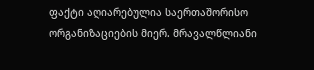ფაქტი აღიარებულია საერთაშორისო ორგანიზაციების მიერ. მრავალწლიანი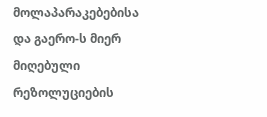მოლაპარაკებებისა და გაერო-ს მიერ მიღებული რეზოლუციების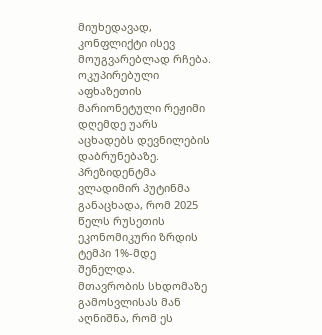მიუხედავად, კონფლიქტი ისევ მოუგვარებლად რჩება. ოკუპირებული აფხაზეთის მარიონეტული რეჟიმი დღემდე უარს აცხადებს დევნილების დაბრუნებაზე.
პრეზიდენტმა ვლადიმირ პუტინმა განაცხადა, რომ 2025 წელს რუსეთის ეკონომიკური ზრდის ტემპი 1%-მდე შენელდა.
მთავრობის სხდომაზე გამოსვლისას მან აღნიშნა, რომ ეს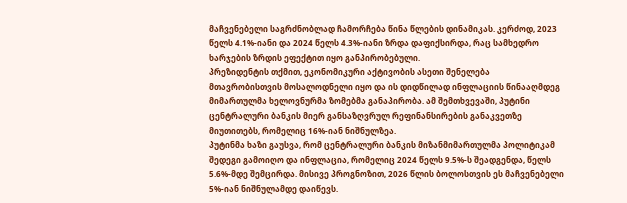მაჩვენებელი საგრძნობლად ჩამორჩება წინა წლების დინამიკას. კერძოდ, 2023 წელს 4.1%-იანი და 2024 წელს 4.3%-იანი ზრდა დაფიქსირდა, რაც სამხედრო ხარჯების ზრდის ეფექტით იყო განპირობებული.
პრეზიდენტის თქმით, ეკონომიკური აქტივობის ასეთი შენელება მთავრობისთვის მოსალოდნელი იყო და ის დიდწილად ინფლაციის წინააღმდეგ მიმართულმა ხელოვნურმა ზომებმა განაპირობა. ამ შემთხვევაში, პუტინი ცენტრალური ბანკის მიერ განსაზღვრულ რეფინანსირების განაკვეთზე მიუთითებს, რომელიც 16%-იან ნიშნულზეა.
პუტინმა ხაზი გაუსვა, რომ ცენტრალური ბანკის მიზანმიმართულმა პოლიტიკამ შედეგი გამოიღო და ინფლაცია, რომელიც 2024 წელს 9.5%-ს შეადგენდა, წელს 5.6%-მდე შემცირდა. მისივე პროგნოზით, 2026 წლის ბოლოსთვის ეს მაჩვენებელი 5%-იან ნიშნულამდე დაიწევს.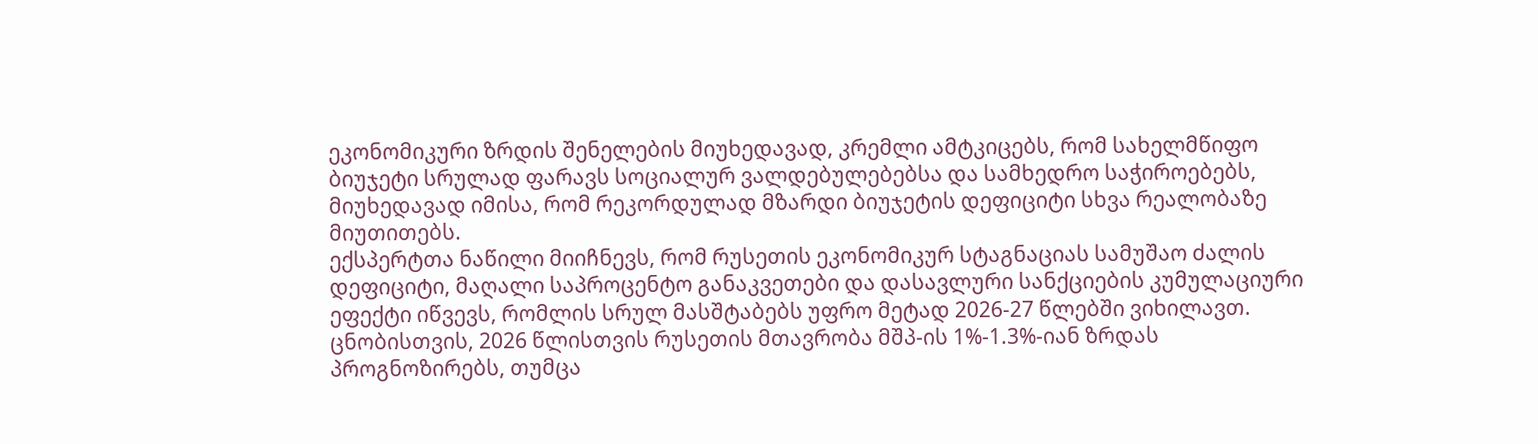ეკონომიკური ზრდის შენელების მიუხედავად, კრემლი ამტკიცებს, რომ სახელმწიფო ბიუჯეტი სრულად ფარავს სოციალურ ვალდებულებებსა და სამხედრო საჭიროებებს, მიუხედავად იმისა, რომ რეკორდულად მზარდი ბიუჯეტის დეფიციტი სხვა რეალობაზე მიუთითებს.
ექსპერტთა ნაწილი მიიჩნევს, რომ რუსეთის ეკონომიკურ სტაგნაციას სამუშაო ძალის დეფიციტი, მაღალი საპროცენტო განაკვეთები და დასავლური სანქციების კუმულაციური ეფექტი იწვევს, რომლის სრულ მასშტაბებს უფრო მეტად 2026-27 წლებში ვიხილავთ.
ცნობისთვის, 2026 წლისთვის რუსეთის მთავრობა მშპ-ის 1%-1.3%-იან ზრდას პროგნოზირებს, თუმცა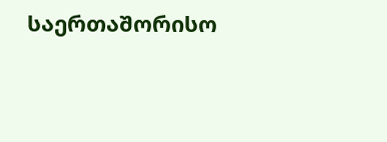საერთაშორისო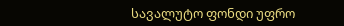სავალუტო ფონდი უფრო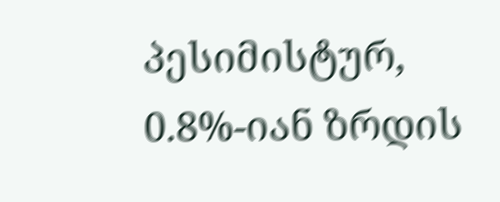პესიმისტურ, 0.8%-იან ზრდის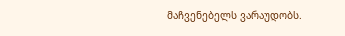მაჩვენებელს ვარაუდობს.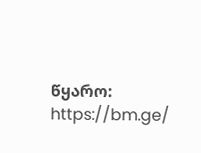წყარო: https://bm.ge/